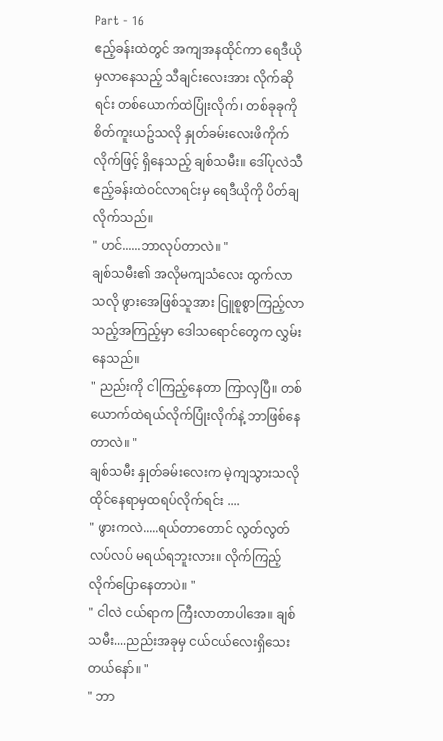Part - 16
ဧည့်ခန်းထဲတွင် အကျအနထိုင်ကာ ရေဒီယိုမှလာနေသည့် သီချင်းလေးအား လိုက်ဆိုရင်း တစ်ယောက်ထဲပြုံးလိုက်၊ တစ်ခုခုကို စိတ်ကူးယဥ်သလို နှုတ်ခမ်းလေးဖိကိုက်လိုက်ဖြင့် ရှိနေသည့် ချစ်သမီး။ ဒေါ်ပုလဲသီ ဧည့်ခန်းထဲဝင်လာရင်းမှ ရေဒီယိုကို ပိတ်ချလိုက်သည်။
" ဟင်......ဘာလုပ်တာလဲ။ "
ချစ်သမီး၏ အလိုမကျသံလေး ထွက်လာသလို ဖွားအေဖြစ်သူအား ငြူစူစွာကြည့်လာသည့်အကြည့်မှာ ဒေါသရောင်တွေက လွှမ်းနေသည်။
" ညည်းကို ငါကြည့်နေတာ ကြာလှပြီ။ တစ်ယောက်ထဲရယ်လိုက်ပြုံးလိုက်နဲ့ ဘာဖြစ်နေတာလဲ။ "
ချစ်သမီး နှုတ်ခမ်းလေးက မဲ့ကျသွားသလို ထိုင်နေရာမှထရပ်လိုက်ရင်း ....
" ဖွားကလဲ.....ရယ်တာတောင် လွတ်လွတ်လပ်လပ် မရယ်ရဘူးလား။ လိုက်ကြည့် လိုက်ပြောနေတာပဲ။ "
" ငါလဲ ငယ်ရာက ကြီးလာတာပါအေ။ ချစ်သမီး....ညည်းအခုမှ ငယ်ငယ်လေးရှိသေးတယ်နော်။ "
" ဘာ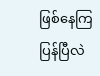ဖြစ်နေကြပြန်ပြီလဲ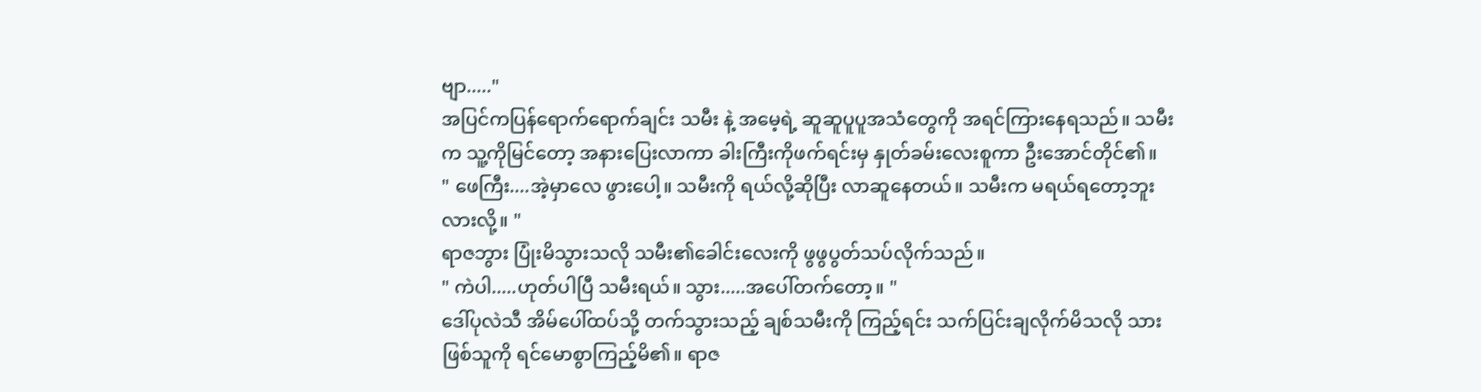ဗျာ....."
အပြင်ကပြန်ရောက်ရောက်ချင်း သမီး နဲ့ အမေ့ရဲ့ ဆူဆူပူပူအသံတွေကို အရင်ကြားနေရသည်။ သမီးက သူ့ကိုမြင်တော့ အနားပြေးလာကာ ခါးကြီးကိုဖက်ရင်းမှ နှုတ်ခမ်းလေးစူကာ ဦးအောင်တိုင်၏။
" ဖေကြီး....အဲ့မှာလေ ဖွားပေါ့။ သမီးကို ရယ်လို့ဆိုပြီး လာဆူနေတယ်။ သမီးက မရယ်ရတော့ဘူးလားလို့။ "
ရာဇဘွား ပြုံးမိသွားသလို သမီး၏ခေါင်းလေးကို ဖွဖွပွတ်သပ်လိုက်သည်။
" ကဲပါ.....ဟုတ်ပါပြီ သမီးရယ်။ သွား.....အပေါ်တက်တော့။ "
ဒေါ်ပုလဲသီ အိမ်ပေါ်ထပ်သို့ တက်သွားသည့် ချစ်သမီးကို ကြည့်ရင်း သက်ပြင်းချလိုက်မိသလို သားဖြစ်သူကို ရင်မောစွာကြည့်မိ၏။ ရာဇ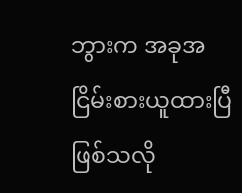ဘွားက အခုအငြိမ်းစားယူထားပြီဖြစ်သလို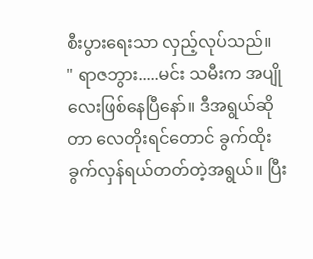စီးပွားရေးသာ လှည့်လုပ်သည်။
" ရာဇဘွား.....မင်း သမီးက အပျိုလေးဖြစ်နေပြီနော်။ ဒီအရွယ်ဆိုတာ လေတိုးရင်တောင် ခွက်ထိုးခွက်လှန်ရယ်တတ်တဲ့အရွယ်။ ပြီး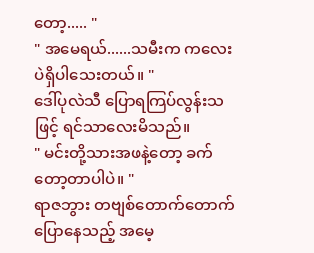တော့..... "
" အမေရယ်......သမီးက ကလေးပဲရှိပါသေးတယ်။ "
ဒေါ်ပုလဲသီ ပြောရကြပ်လွန်းသဖြင့် ရင်သာလေးမိသည်။
" မင်းတို့သားအဖနဲ့တော့ ခက်တော့တာပါပဲ။ "
ရာဇဘွား တဗျစ်တောက်တောက် ပြောနေသည့် အမေ့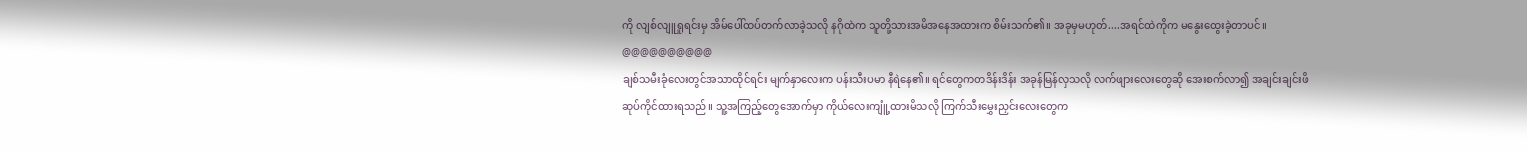ကို လျစ်လျူရှုရင်းမှ အိမ်ပေါ်ထပ်တက်လာခဲ့သလို နဂိုထဲက သူတို့သားအမိအနေအထားက စိမ်းသက်၏။ အခုမှမဟုတ်....အရင်ထဲကိုက မနွေးထွေးခဲ့တာပင်။
@@@@@@@@@@
ချစ်သမီးခုံလေးတွင်အသာထိုင်ရင်း မျက်နှာလေးက ပန်းသီးပမာ နီရဲနေ၏။ ရင်တွေကတဒိန်းဒိန်း အခုန်မြန်လှသလို လက်ဖျားလေးတွေဆို အေးစက်လာ၍ အချင်းချင်းဖိဆုပ်ကိုင်ထားရသည်။ သူ့အကြည့်တွေအောက်မှာ ကိုယ်လေးကျူံ့ထားမိသလို ကြက်သီးမွှေးညှင်းလေးတွေက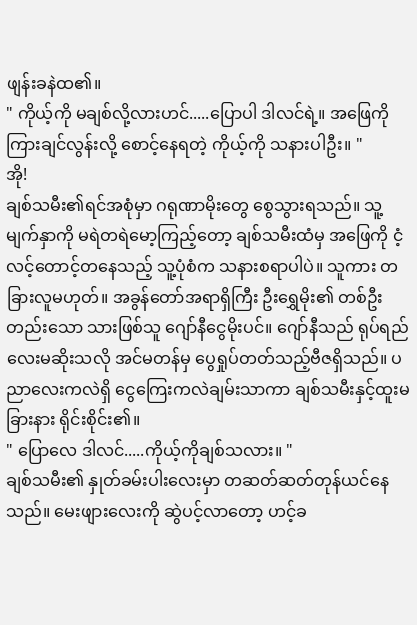ဖျန်းခနဲထ၏။
" ကိုယ့်ကို မချစ်လို့လားဟင်.....ပြောပါ ဒါလင်ရဲ့။ အဖြေကို ကြားချင်လွန်းလို့ စောင့်နေရတဲ့ ကိုယ့်ကို သနားပါဦး။ "
အို!
ချစ်သမီး၏ရင်အစုံမှာ ဂရုဏာမိုးတွေ စွေသွားရသည်။ သူ့မျက်နှာကို မရဲတရဲမော့ကြည့်တော့ ချစ်သမီးထံမှ အဖြေကို ငံ့လင့်တောင့်တနေသည့် သူ့ပုံစံက သနားစရာပါပဲ။ သူကား တခြားလူမဟုတ်။ အခွန်တော်အရာရှိကြီး ဦးရွှေမိုး၏ တစ်ဦးတည်းသော သားဖြစ်သူ ဂျော်နီငွေမိုးပင်။ ဂျော်နီသည် ရုပ်ရည်လေးမဆိုးသလို အင်မတန်မှ ပွေရှုပ်တတ်သည့်ဗီဇရှိသည်။ ပညာလေးကလဲရှိ ငွေကြေးကလဲချမ်းသာကာ ချစ်သမီးနှင့်ထူးမခြားနား ရိုင်းစိုင်း၏။
" ပြောလေ ဒါလင်.....ကိုယ့်ကိုချစ်သလား။ "
ချစ်သမီး၏ နှုတ်ခမ်းပါးလေးမှာ တဆတ်ဆတ်တုန်ယင်နေသည်။ မေးဖျားလေးကို ဆွဲပင့်လာတော့ ဟင့်ခ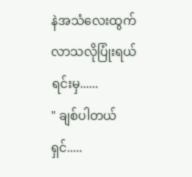နဲအသံလေးထွက်လာသလိုပြုံးရယ်ရင်းမှ......
" ချစ်ပါတယ်ရှင်.....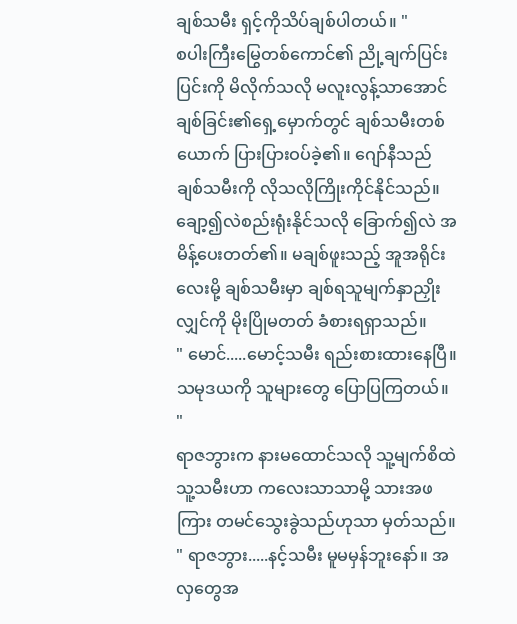ချစ်သမီး ရှင့်ကိုသိပ်ချစ်ပါတယ်။ "
စပါးကြီးမြွေတစ်ကောင်၏ ညို့ချက်ပြင်းပြင်းကို မိလိုက်သလို မလူးလွန့်သာအောင် ချစ်ခြင်း၏ရှေ့မှောက်တွင် ချစ်သမီးတစ်ယောက် ပြားပြားဝပ်ခဲ့၏။ ဂျော်နီသည် ချစ်သမီးကို လိုသလိုကြိုးကိုင်နိုင်သည်။ ချော့၍လဲစည်းရုံးနိုင်သလို ခြောက်၍လဲ အမိန့်ပေးတတ်၏။ မချစ်ဖူးသည့် အူအရိုင်းလေးမို့ ချစ်သမီးမှာ ချစ်ရသူမျက်နှာညှိုးလျှင်ကို မိုးပြိုမတတ် ခံစားရရှာသည်။
" မောင်.....မောင့်သမီး ရည်းစားထားနေပြီ။ သမုဒယကို သူများတွေ ပြောပြကြတယ်။ "
ရာဇဘွားက နားမထောင်သလို သူ့မျက်စိထဲ သူ့သမီးဟာ ကလေးသာသာမို့ သားအဖကြား တမင်သွေးခွဲသည်ဟုသာ မှတ်သည်။
" ရာဇဘွား.....နင့်သမီး မူမမှန်ဘူးနော်။ အလှတွေအ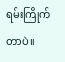ရမ်းကြိုက်တာပဲ။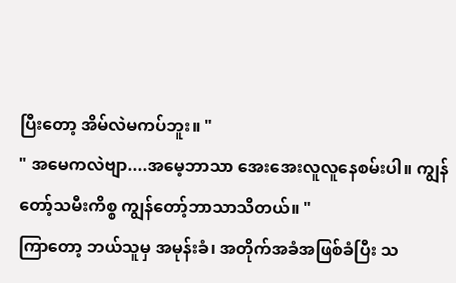ပြီးတော့ အိမ်လဲမကပ်ဘူး။ "
" အမေကလဲဗျာ....အမေ့ဘာသာ အေးအေးလူလူနေစမ်းပါ။ ကျွန်တော့်သမီးကိစ္စ ကျွန်တော့်ဘာသာသိတယ်။ "
ကြာတော့ ဘယ်သူမှ အမုန်းခံ၊ အတိုက်အခံအဖြစ်ခံပြီး သ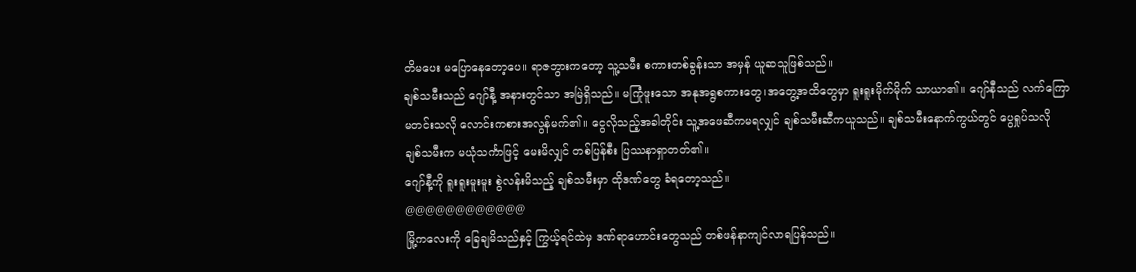တိမပေး မပြောနေတော့ပေ။ ရာဇဘွားကတော့ သူ့သမီး စကားတစ်ခွန်းသာ အမှန် ယူဆသူဖြစ်သည်။
ချစ်သမီးသည် ဂျော်နီ့ အနားတွင်သာ အမြဲရှိသည်။ မကြုံဖူးသော အနုအရွစကားတွေ၊အတွေ့အထိတွေမှာ ရူးရူးမိုက်မိုက် သာယာ၏။ ဂျော်နီသည် လက်ကြောမတင်းသလို လောင်းကစားအလွန်မက်၏။ ငွေလိုသည့်အခါတိုင်း သူ့အဖေဆီကမရလျှင် ချစ်သမီးဆီကယူသည်။ ချစ်သမီးနောက်ကွယ်တွင် ပွေရှုပ်သလို
ချစ်သမီးက မယုံသင်္ကာဖြင့် မေးမိလျှင် တစ်ပြန်စီး ပြဿနာရှာတတ်၏။
ဂျော်နီ့ကို ရူးရူးမူးမူး စွဲလန်းမိသည့် ချစ်သမီးမှာ ထိုဒဏ်တွေ ခံရတော့သည်။
@@@@@@@@@@@@
မြို့ကလေးကို ခြေချမိသည်နှင့် ကြွယ့်ရင်ထဲမှ ဒဏ်ရာဟောင်းတွေသည် တစ်ဖန်နာကျင်လာရပြန်သည်။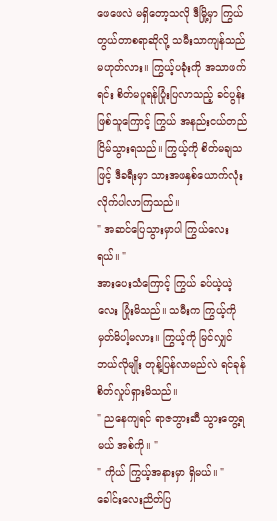ဖေဖေလဲ မရှိတော့သလို ဒီမြို့မှာ ကြွယ်တွယ်တာစရာဆိုလို့ သမီးသာကျန်သည် မဟုတ်လား။ ကြွယ့်ပခုံးကို အသာဖက်ရင်း စိတ်မပူရန်ပြုံးပြလာသည့် ခင်ပွန်းဖြစ်သူကြောင့် ကြွယ် အနည်းငယ်တည်ငြိမ်သွားရသည်။ ကြွယ့်ကို စိတ်မချသဖြင့် ဒီခရီးမှာ သားအဖနှစ်ယောက်လုံး လိုက်ပါလာကြသည်။
" အဆင်ပြေသွားမှာပါ ကြွယ်လေးရယ်။ "
အားပေးသံကြောင့် ကြွယ် ခပ်ယဲ့ယဲ့လေး ပြုံးမိသည်။ သမီးက ကြွယ့်ကို မှတ်မိပါ့မလား။ ကြွယ့်ကို မြင်လျှင် ဘယ်လိုမျိုး တုန့်ပြန်လာမည်လဲ ရင်ခုန်စိတ်လှုပ်ရှားမိသည်။
" ညနေကျရင် ရာဇဘွားဆီ သွားတွေ့ရမယ် အစ်ကို။ "
" ကိုယ် ကြွယ့်အနားမှာ ရှိမယ်။ "
ခေါင်းလေးညိတ်ပြ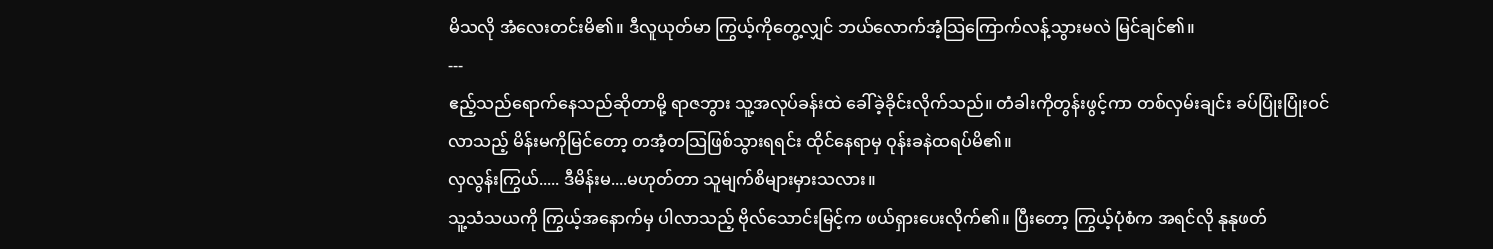မိသလို အံလေးတင်းမိ၏။ ဒီလူယုတ်မာ ကြွယ့်ကိုတွေ့လျှင် ဘယ်လောက်အံ့သြကြောက်လန့်သွားမလဲ မြင်ချင်၏။
---
ဧည့်သည်ရောက်နေသည်ဆိုတာမို့ ရာဇဘွား သူ့အလုပ်ခန်းထဲ ခေါ်ခဲ့ခိုင်းလိုက်သည်။ တံခါးကိုတွန်းဖွင့်ကာ တစ်လှမ်းချင်း ခပ်ပြုံးပြုံးဝင်လာသည့် မိန်းမကိုမြင်တော့ တအံ့တသြဖြစ်သွားရရင်း ထိုင်နေရာမှ ဝုန်းခနဲထရပ်မိ၏။
လှလွန်းကြွယ်..... ဒီမိန်းမ....မဟုတ်တာ သူမျက်စိများမှားသလား။
သူ့သံသယကို ကြွယ့်အနောက်မှ ပါလာသည့် ဗိုလ်သောင်းမြင့်က ဖယ်ရှားပေးလိုက်၏။ ပြီးတော့ ကြွယ့်ပုံစံက အရင်လို နုနုဖတ်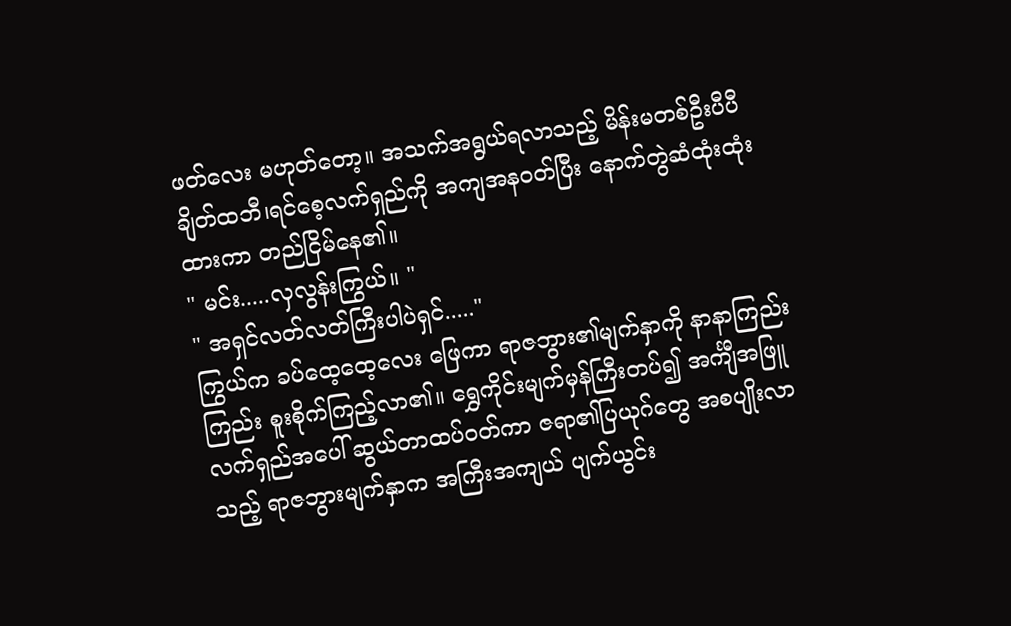ဖတ်လေး မဟုတ်တော့။ အသက်အရွယ်ရလာသည့် မိန်းမတစ်ဦးပီပီ ချိတ်ထဘီ၊ရင်စေ့လက်ရှည်ကို အကျအနဝတ်ပြီး နောက်တွဲဆံထုံးထုံးထားကာ တည်ငြိမ်နေ၏။
" မင်း.....လှလွန်းကြွယ်။ "
" အရှင်လတ်လတ်ကြီးပါပဲရှင်....."
ကြွယ်က ခပ်ထေ့ထေ့လေး ဖြေကာ ရာဇဘွား၏မျက်နှာကို နာနာကြည်းကြည်း စူးစိုက်ကြည့်လာ၏။ ရွှေကိုင်းမျက်မှန်ကြီးတပ်၍ အင်္ကျီအဖြူလက်ရှည်အပေါ် ဆွယ်တာထပ်ဝတ်ကာ ဇရာ၏ပြယုဂ်တွေ အစပျိုးလာသည့် ရာဇဘွားမျက်နှာက အကြီးအကျယ် ပျက်ယွင်း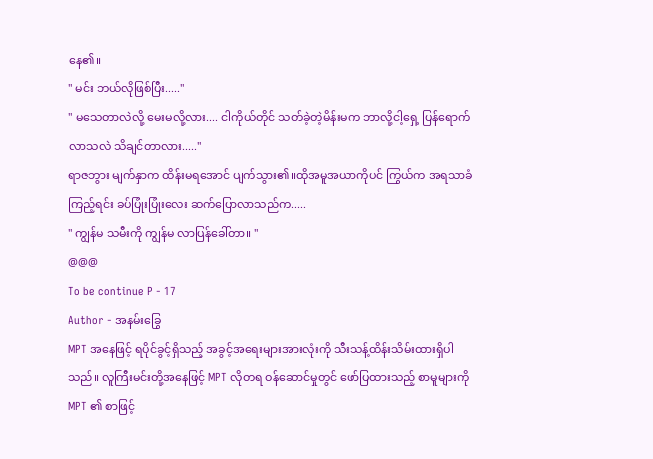နေ၏။
" မင်း ဘယ်လိုဖြစ်ပြီး....."
" မသေတာလဲလို့ မေးမလို့လား.... ငါကိုယ်တိုင် သတ်ခဲ့တဲ့မိန်းမက ဘာလို့ငါ့ရှေ့ ပြန်ရောက်လာသလဲ သိချင်တာလား....."
ရာဇဘွား မျက်နှာက ထိန်းမရအောင် ပျက်သွား၏။ထိုအမူအယာကိုပင် ကြွယ်က အရသာခံကြည့်ရင်း ခပ်ပြုံးပြုံးလေး ဆက်ပြောလာသည်က.....
" ကျွန်မ သမီးကို ကျွန်မ လာပြန်ခေါ်တာ။ "
@@@
To be continue P - 17
Author - အနမ်းခြွေ
MPT အနေဖြင့် ရပိုင်ခွင့်ရှိသည့် အခွင့်အရေးများအားလုံးကို သီးသန့်ထိန်းသိမ်းထားရှိပါသည်။ လူကြီးမင်းတို့အနေဖြင့် MPT လိုတရ ဝန်ဆောင်မှုတွင် ဖော်ပြထားသည့် စာမူများကို MPT ၏ စာဖြင့်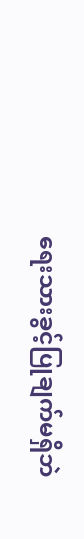ရေးသားခွင့်ပြုချက်မရှိဘဲ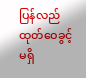ပြန်လည်ထုတ်ဝေခွင့်မရှိ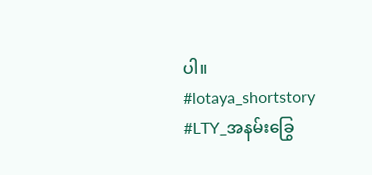ပါ။
#lotaya_shortstory
#LTY_အနမ်းခြွေ